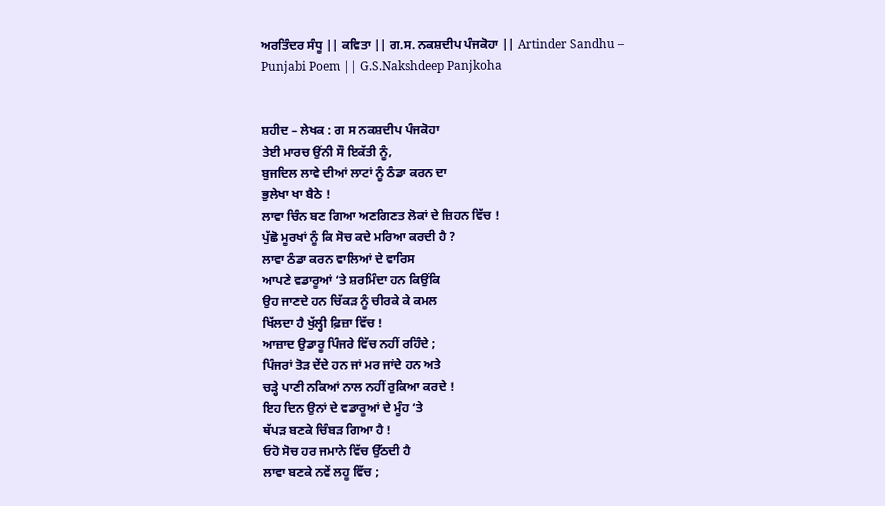ਅਰਤਿੰਦਰ ਸੰਧੂ || ਕਵਿਤਾ || ਗ.ਸ. ਨਕਸ਼ਦੀਪ ਪੰਜਕੋਹਾ || Artinder Sandhu – Punjabi Poem || G.S.Nakshdeep Panjkoha


ਸ਼ਹੀਦ – ਲੇਖਕ : ਗ ਸ ਨਕਸ਼ਦੀਪ ਪੰਜਕੋਹਾ
ਤੇਈ ਮਾਰਚ ਉਂਨੀ ਸੌ ਇਕੱਤੀ ਨੂੰ,
ਬੁਜਦਿਲ ਲਾਵੇ ਦੀਆਂ ਲਾਟਾਂ ਨੂੰ ਠੰਡਾ ਕਰਨ ਦਾ
ਭੁਲੇਖਾ ਖਾ ਬੈਠੇ !
ਲਾਵਾ ਚਿੰਨ ਬਣ ਗਿਆ ਅਣਗਿਣਤ ਲੋਕਾਂ ਦੇ ਜ਼ਿਹਨ ਵਿੱਚ !
ਪੁੱਛੋ ਮੂਰਖਾਂ ਨੂੰ ਕਿ ਸੋਚ ਕਦੇ ਮਰਿਆ ਕਰਦੀ ਹੈ ?
ਲਾਵਾ ਠੰਡਾ ਕਰਨ ਵਾਲਿਆਂ ਦੇ ਵਾਰਿਸ
ਆਪਣੇ ਵਡਾਰੂਆਂ ‘ਤੇ ਸ਼ਰਮਿੰਦਾ ਹਨ ਕਿਉਂਕਿ
ਉਹ ਜਾਣਦੇ ਹਨ ਚਿੱਕੜ ਨੂੰ ਚੀਰਕੇ ਕੇ ਕਮਲ
ਖਿੱਲਦਾ ਹੈ ਖੁੱਲ੍ਹੀ ਫ਼ਿਜ਼ਾ ਵਿੱਚ !
ਆਜ਼ਾਦ ਉਡਾਰੂ ਪਿੰਜਰੇ ਵਿੱਚ ਨਹੀਂ ਰਹਿੰਦੇ ;
ਪਿੰਜਰਾਂ ਤੋੜ ਦੇਂਦੇ ਹਨ ਜਾਂ ਮਰ ਜਾਂਦੇ ਹਨ ਅਤੇ
ਚੜ੍ਹੇ ਪਾਣੀ ਨਕਿਆਂ ਨਾਲ ਨਹੀਂ ਰੁਕਿਆ ਕਰਦੇ !
ਇਹ ਦਿਨ ਉਨਾਂ ਦੇ ਵਡਾਰੂਆਂ ਦੇ ਮੂੰਹ ‘ਤੇ
ਥੱਪੜ ਬਣਕੇ ਚਿੰਬੜ ਗਿਆ ਹੈ !
ਓਹੋ ਸੋਚ ਹਰ ਜਮਾਨੇ ਵਿੱਚ ਉੱਠਦੀ ਹੈ
ਲਾਵਾ ਬਣਕੇ ਨਵੇਂ ਲਹੂ ਵਿੱਚ ;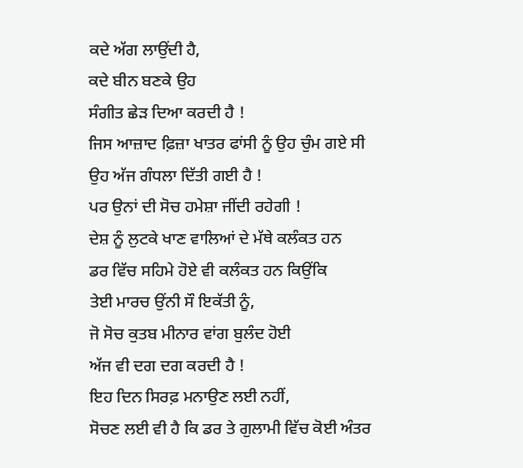ਕਦੇ ਅੱਗ ਲਾਉਂਦੀ ਹੈ,
ਕਦੇ ਬੀਨ ਬਣਕੇ ਉਹ
ਸੰਗੀਤ ਛੇੜ ਦਿਆ ਕਰਦੀ ਹੈ !
ਜਿਸ ਆਜ਼ਾਦ ਫ਼ਿਜ਼ਾ ਖਾਤਰ ਫਾਂਸੀ ਨੂੰ ਉਹ ਚੁੰਮ ਗਏ ਸੀ
ਉਹ ਅੱਜ ਗੰਧਲਾ ਦਿੱਤੀ ਗਈ ਹੈ !
ਪਰ ਉਨਾਂ ਦੀ ਸੋਚ ਹਮੇਸ਼ਾ ਜੀਂਦੀ ਰਹੇਗੀ !
ਦੇਸ਼ ਨੂੰ ਲੁਟਕੇ ਖਾਣ ਵਾਲਿਆਂ ਦੇ ਮੱਥੇ ਕਲੰਕਤ ਹਨ
ਡਰ ਵਿੱਚ ਸਹਿਮੇ ਹੋਏ ਵੀ ਕਲੰਕਤ ਹਨ ਕਿਉਂਕਿ
ਤੇਈ ਮਾਰਚ ਉਂਨੀ ਸੌ ਇਕੱਤੀ ਨੂੰ,
ਜੋ ਸੋਚ ਕੁਤਬ ਮੀਨਾਰ ਵਾਂਗ ਬੁਲੰਦ ਹੋਈ
ਅੱਜ ਵੀ ਦਗ ਦਗ ਕਰਦੀ ਹੈ !
ਇਹ ਦਿਨ ਸਿਰਫ਼ ਮਨਾਉਣ ਲਈ ਨਹੀਂ,
ਸੋਚਣ ਲਈ ਵੀ ਹੈ ਕਿ ਡਰ ਤੇ ਗੁਲਾਮੀ ਵਿੱਚ ਕੋਈ ਅੰਤਰ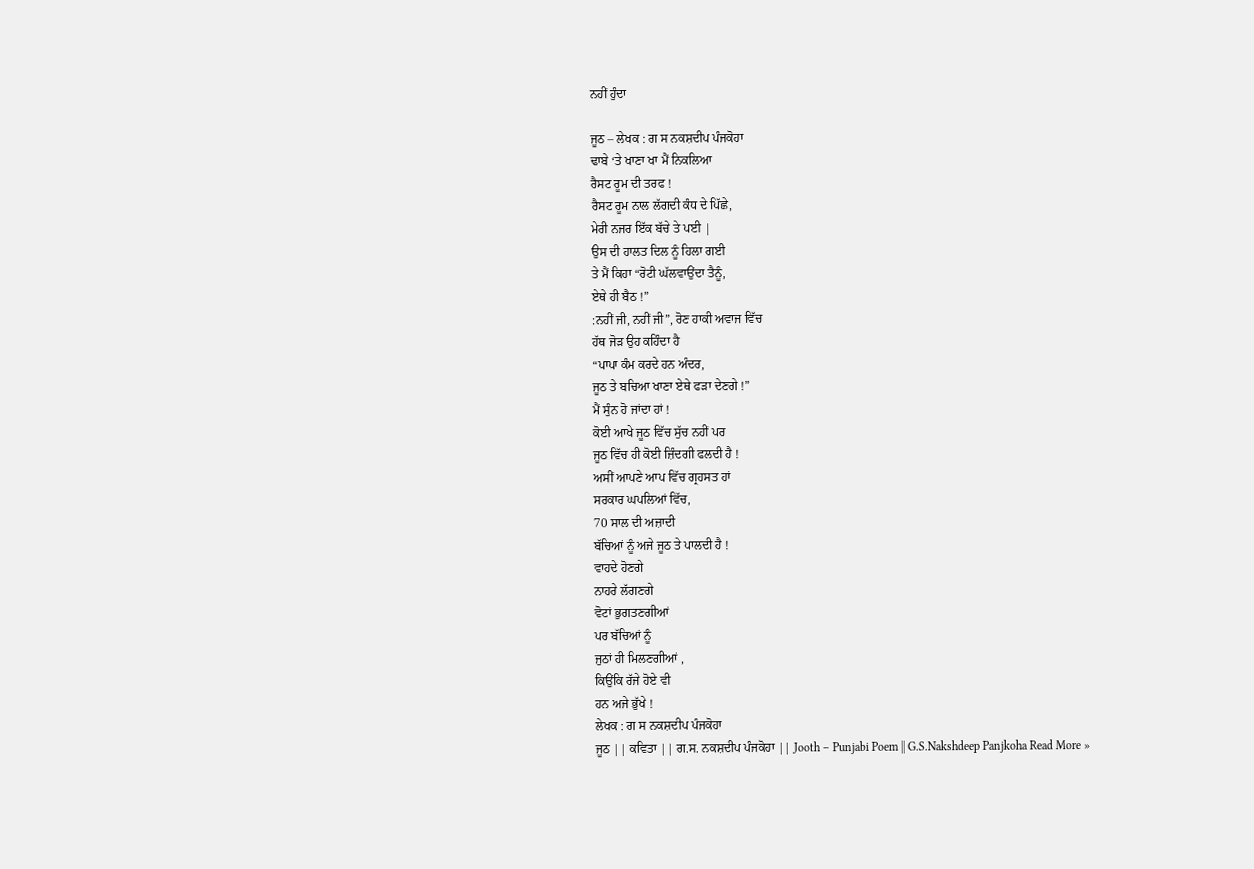ਨਹੀਂ ਹੁੰਦਾ

ਜੂਠ – ਲੇਖਕ : ਗ ਸ ਨਕਸ਼ਦੀਪ ਪੰਜਕੋਹਾ
ਢਾਬੇ ‘ਤੇ ਖਾਣਾ ਖਾ ਮੈਂ ਨਿਕਲਿਆ
ਰੈਸਟ ਰੂਮ ਦੀ ਤਰਫ !
ਰੈਸਟ ਰੂਮ ਨਾਲ ਲੱਗਦੀ ਕੰਧ ਦੇ ਪਿੱਛੇ,
ਮੇਰੀ ਨਜਰ ਇੱਕ ਬੱਚੇ ਤੇ ਪਈ |
ਉਸ ਦੀ ਹਾਲਤ ਦਿਲ ਨੂੰ ਹਿਲਾ ਗਈ
ਤੇ ਮੈਂ ਕਿਹਾ “ਰੋਟੀ ਘੱਲਵਾਉਂਦਾ ਤੈਨੂੰ,
ਏਥੇ ਹੀ ਬੈਠ !”
:ਨਹੀਂ ਜੀ, ਨਹੀਂ ਜੀ”, ਰੋਣ ਹਾਕੀ ਅਵਾਜ ਵਿੱਚ
ਹੱਥ ਜੋੜ ਉਹ ਕਹਿੰਦਾ ਹੈ
“ਪਾਪਾ ਕੰਮ ਕਰਦੇ ਹਨ ਅੰਦਰ,
ਜੂਠ ਤੇ ਬਚਿਆ ਖਾਣਾ ਏਥੇ ਫੜਾ ਦੇਣਗੇ !”
ਮੈਂ ਸੁੰਨ ਹੋ ਜਾਂਦਾ ਹਾਂ !
ਕੋਈ ਆਖੇ ਜੂਠ ਵਿੱਚ ਸੁੱਚ ਨਹੀਂ ਪਰ
ਜੂਠ ਵਿੱਚ ਹੀ ਕੋਈ ਜ਼ਿੰਦਗੀ ਫਲਦੀ ਹੈ !
ਅਸੀਂ ਆਪਣੇ ਆਪ ਵਿੱਚ ਗ੍ਰਹਸਤ ਹਾਂ
ਸਰਕਾਰ ਘਪਲਿਆਂ ਵਿੱਚ,
70 ਸਾਲ ਦੀ ਅਜ਼ਾਦੀ
ਬੱਚਿਆਂ ਨੂੰ ਅਜੇ ਜੂਠ ਤੇ ਪਾਲਦੀ ਹੈ !
ਵਾਹਦੇ ਹੋਣਗੇ
ਨਾਹਰੇ ਲੱਗਣਗੇ
ਵੋਟਾਂ ਭੁਗਤਣਗੀਆਂ
ਪਰ ਬੱਚਿਆਂ ਨੂੰ
ਜੁਠਾਂ ਹੀ ਮਿਲਣਗੀਆਂ ,
ਕਿਉਂਕਿ ਰੱਜੇ ਹੋਏ ਵੀ
ਹਨ ਅਜੇ ਭੁੱਖੇ !
ਲੇਖਕ : ਗ ਸ ਨਕਸ਼ਦੀਪ ਪੰਜਕੋਹਾ
ਜੂਠ || ਕਵਿਤਾ || ਗ.ਸ. ਨਕਸ਼ਦੀਪ ਪੰਜਕੋਹਾ || Jooth – Punjabi Poem || G.S.Nakshdeep Panjkoha Read More »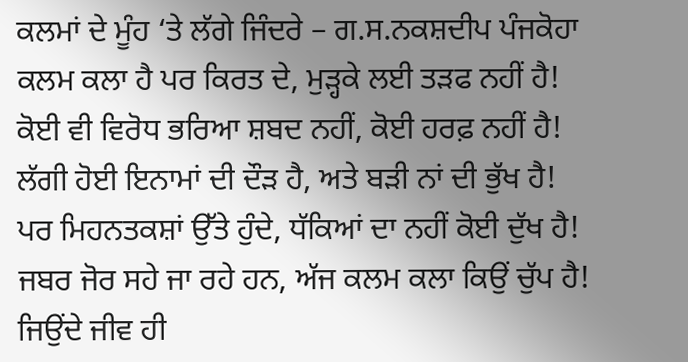ਕਲਮਾਂ ਦੇ ਮੂੰਹ ‘ਤੇ ਲੱਗੇ ਜਿੰਦਰੇ – ਗ.ਸ.ਨਕਸ਼ਦੀਪ ਪੰਜਕੋਹਾ
ਕਲਮ ਕਲਾ ਹੈ ਪਰ ਕਿਰਤ ਦੇ, ਮੁੜ੍ਹਕੇ ਲਈ ਤੜਫ ਨਹੀਂ ਹੈ!
ਕੋਈ ਵੀ ਵਿਰੋਧ ਭਰਿਆ ਸ਼ਬਦ ਨਹੀਂ, ਕੋਈ ਹਰਫ਼ ਨਹੀਂ ਹੈ!
ਲੱਗੀ ਹੋਈ ਇਨਾਮਾਂ ਦੀ ਦੌੜ ਹੈ, ਅਤੇ ਬੜੀ ਨਾਂ ਦੀ ਭੁੱਖ ਹੈ!
ਪਰ ਮਿਹਨਤਕਸ਼ਾਂ ਉੱਤੇ ਹੁੰਦੇ, ਧੱਕਿਆਂ ਦਾ ਨਹੀਂ ਕੋਈ ਦੁੱਖ ਹੈ!
ਜਬਰ ਜੋਰ ਸਹੇ ਜਾ ਰਹੇ ਹਨ, ਅੱਜ ਕਲਮ ਕਲਾ ਕਿਉਂ ਚੁੱਪ ਹੈ!
ਜਿਉਂਦੇ ਜੀਵ ਹੀ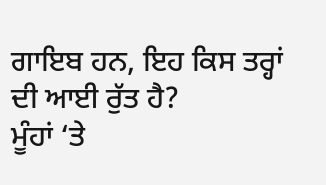ਗਾਇਬ ਹਨ, ਇਹ ਕਿਸ ਤਰ੍ਹਾਂ ਦੀ ਆਈ ਰੁੱਤ ਹੈ?
ਮੂੰਹਾਂ ‘ਤੇ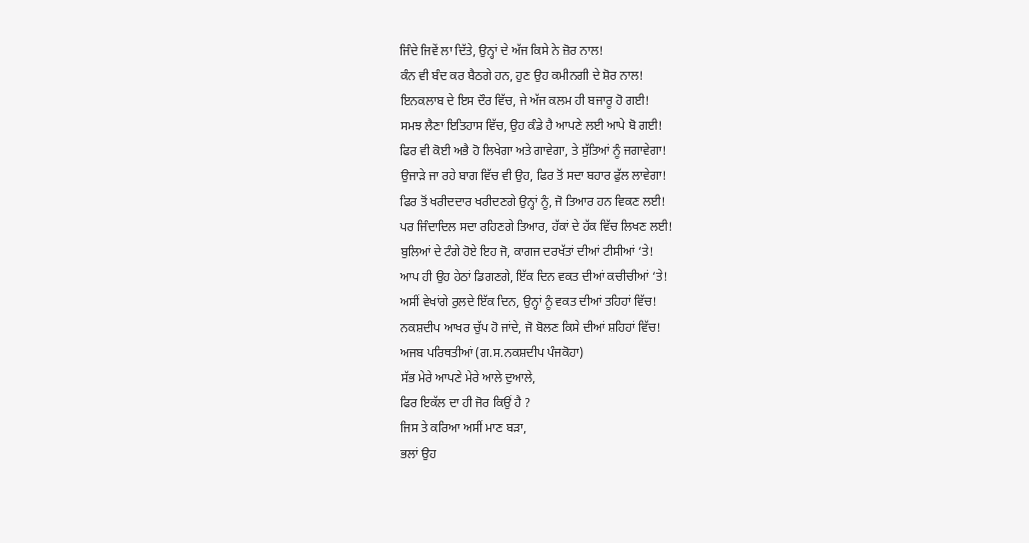ਜਿੰਦੇ ਜਿਵੇਂ ਲਾ ਦਿੱਤੇ, ਉਨ੍ਹਾਂ ਦੇ ਅੱਜ ਕਿਸੇ ਨੇ ਜ਼ੋਰ ਨਾਲ!
ਕੰਨ ਵੀ ਬੰਦ ਕਰ ਬੈਠਗੇ ਹਨ, ਹੁਣ ਉਹ ਕਮੀਨਗੀ ਦੇ ਸ਼ੋਰ ਨਾਲ!
ਇਨਕਲਾਬ ਦੇ ਇਸ ਦੌਰ ਵਿੱਚ, ਜੇ ਅੱਜ ਕਲਮ ਹੀ ਬਜਾਰੂ ਹੋ ਗਈ!
ਸਮਝ ਲੈਣਾ ਇਤਿਹਾਸ ਵਿੱਚ, ਉਹ ਕੰਡੇ ਹੈ ਆਪਣੇ ਲਈ ਆਪੇ ਬੋ ਗਈ!
ਫਿਰ ਵੀ ਕੋਈ ਅਭੈ ਹੋ ਲਿਖੇਗਾ ਅਤੇ ਗਾਵੇਗਾ, ਤੇ ਸੁੱਤਿਆਂ ਨੂੰ ਜਗਾਵੇਗਾ!
ਉਜਾੜੇ ਜਾ ਰਹੇ ਬਾਗ ਵਿੱਚ ਵੀ ਉਹ, ਫਿਰ ਤੋਂ ਸਦਾ ਬਹਾਰ ਫੁੱਲ ਲਾਵੇਗਾ!
ਫਿਰ ਤੋਂ ਖਰੀਦਦਾਰ ਖਰੀਦਣਗੇ ਉਨ੍ਹਾਂ ਨੂੰ, ਜੋ ਤਿਆਰ ਹਨ ਵਿਕਣ ਲਈ!
ਪਰ ਜਿੰਦਾਦਿਲ ਸਦਾ ਰਹਿਣਗੇ ਤਿਆਰ, ਹੱਕਾਂ ਦੇ ਹੱਕ ਵਿੱਚ ਲਿਖਣ ਲਈ!
ਬੁਲਿਆਂ ਦੇ ਟੰਗੇ ਹੋਏ ਇਹ ਜੋ, ਕਾਗਜ ਦਰਖੱਤਾਂ ਦੀਆਂ ਟੀਸੀਆਂ ‘ਤੇ!
ਆਪ ਹੀ ਉਹ ਹੇਠਾਂ ਡਿਗਣਗੇ, ਇੱਕ ਦਿਨ ਵਕਤ ਦੀਆਂ ਕਚੀਚੀਆਂ ‘ਤੇ!
ਅਸੀਂ ਵੇਖਾਂਗੇ ਰੁਲਦੇ ਇੱਕ ਦਿਨ, ਉਨ੍ਹਾਂ ਨੂੰ ਵਕਤ ਦੀਆਂ ਤਹਿਹਾਂ ਵਿੱਚ!
ਨਕਸ਼ਦੀਪ ਆਖਰ ਚੁੱਪ ਹੋ ਜਾਂਦੇ, ਜੋ ਬੋਲਣ ਕਿਸੇ ਦੀਆਂ ਸ਼ਹਿਹਾਂ ਵਿੱਚ!
ਅਜਬ ਪਰਿਥਤੀਆਂ (ਗ.ਸ.ਨਕਸ਼ਦੀਪ ਪੰਜਕੋਹਾ)
ਸੱਭ ਮੇਰੇ ਆਪਣੇ ਮੇਰੇ ਆਲੇ ਦੁਆਲੇ,
ਫਿਰ ਇਕੱਲ ਦਾ ਹੀ ਜੋਰ ਕਿਉਂ ਹੈ ?
ਜਿਸ ਤੇ ਕਰਿਆ ਅਸੀਂ ਮਾਣ ਬੜਾ,
ਭਲਾਂ ਉਹ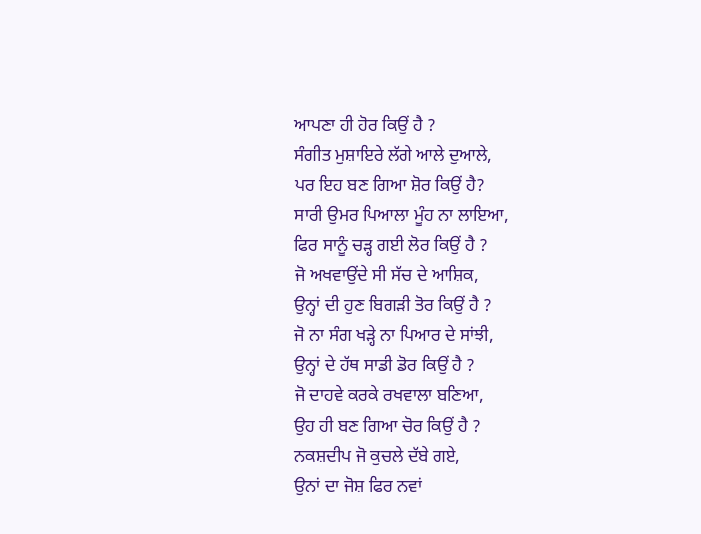ਆਪਣਾ ਹੀ ਹੋਰ ਕਿਉਂ ਹੈ ?
ਸੰਗੀਤ ਮੁਸ਼ਾਇਰੇ ਲੱਗੇ ਆਲੇ ਦੁਆਲੇ,
ਪਰ ਇਹ ਬਣ ਗਿਆ ਸ਼ੋਰ ਕਿਉਂ ਹੈ?
ਸਾਰੀ ਉਮਰ ਪਿਆਲਾ ਮੂੰਹ ਨਾ ਲਾਇਆ,
ਫਿਰ ਸਾਨੂੰ ਚੜ੍ਹ ਗਈ ਲੋਰ ਕਿਉਂ ਹੈ ?
ਜੋ ਅਖਵਾਉਂਦੇ ਸੀ ਸੱਚ ਦੇ ਆਸ਼ਿਕ,
ਉਨ੍ਹਾਂ ਦੀ ਹੁਣ ਬਿਗੜੀ ਤੋਰ ਕਿਉਂ ਹੈ ?
ਜੋ ਨਾ ਸੰਗ ਖੜ੍ਹੇ ਨਾ ਪਿਆਰ ਦੇ ਸਾਂਝੀ,
ਉਨ੍ਹਾਂ ਦੇ ਹੱਥ ਸਾਡੀ ਡੋਰ ਕਿਉਂ ਹੈ ?
ਜੋ ਦਾਹਵੇ ਕਰਕੇ ਰਖਵਾਲਾ ਬਣਿਆ,
ਉਹ ਹੀ ਬਣ ਗਿਆ ਚੋਰ ਕਿਉਂ ਹੈ ?
ਨਕਸ਼ਦੀਪ ਜੋ ਕੁਚਲੇ ਦੱਬੇ ਗਏ,
ਉਨਾਂ ਦਾ ਜੋਸ਼ ਫਿਰ ਨਵਾਂ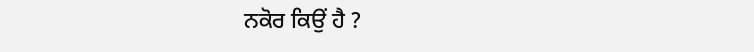ਨਕੋਰ ਕਿਉਂ ਹੈ ?